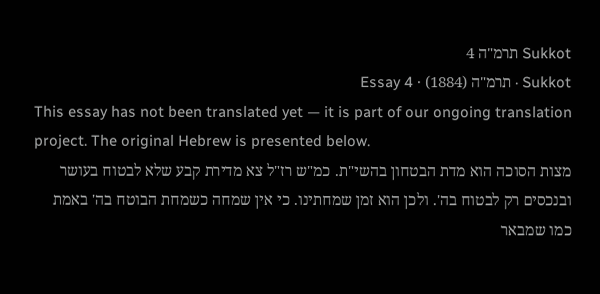Sukkot תרמ"ה 4
Sukkot · תרמ"ה (1884) · Essay 4
This essay has not been translated yet — it is part of our ongoing translation project. The original Hebrew is presented below.
מצות הסוכה הוא מדת הבטחון בהשי"ת. כמ"ש רז"ל צא מדירת קבע שלא לבטוח בעושר ובנכסים רק לבטוח בה'. ולכן הוא זמן שמחתינו. כי אין שמחה כשמחת הבוטח בה' באמת כמו שמבאר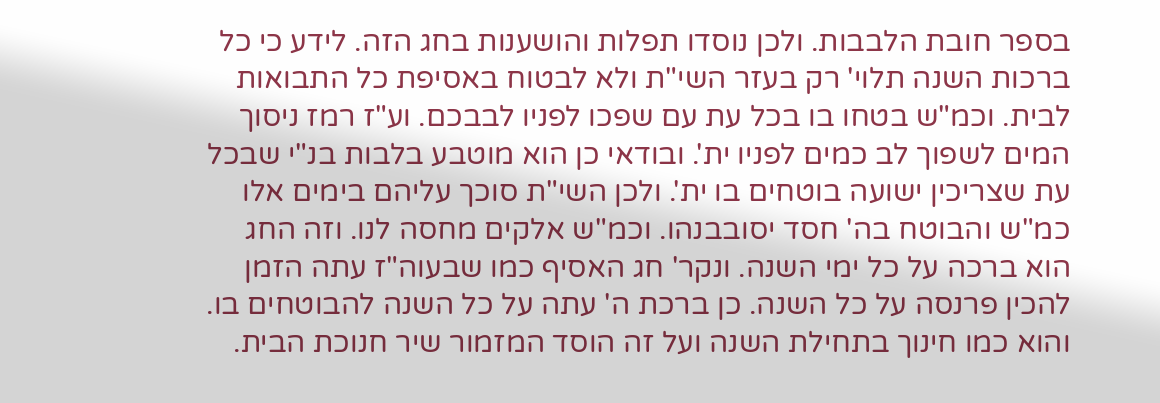בספר חובת הלבבות. ולכן נוסדו תפלות והושענות בחג הזה. לידע כי כל ברכות השנה תלוי' רק בעזר השי"ת ולא לבטוח באסיפת כל התבואות לבית. וכמ"ש בטחו בו בכל עת עם שפכו לפניו לבבכם. וע"ז רמז ניסוך המים לשפוך לב כמים לפניו ית'. ובודאי כן הוא מוטבע בלבות בנ"י שבכל עת שצריכין ישועה בוטחים בו ית'. ולכן השי"ת סוכך עליהם בימים אלו כמ"ש והבוטח בה' חסד יסובבנהו. וכמ"ש אלקים מחסה לנו. וזה החג הוא ברכה על כל ימי השנה. ונקר' חג האסיף כמו שבעוה"ז עתה הזמן להכין פרנסה על כל השנה. כן ברכת ה' עתה על כל השנה להבוטחים בו. והוא כמו חינוך בתחילת השנה ועל זה הוסד המזמור שיר חנוכת הבית.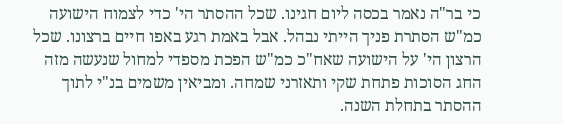כי בר"ה נאמר בכסה ליום חגינו. שכל ההסתר הי' כדי לצמוח הישועה כמ"ש הסתרת פניך הייתי נבהל. אבל באמת רגע באפו חיים ברצונו. שכל הרצון הי' על הישועה שאח"כ כמ"ש הפכת מספדי למחול שנעשה מזה החג הסוכות פתחת שקי ותאזרני שמחה. ומביאין משמים בנ"י לתוך ההסתר בתחלת השנה.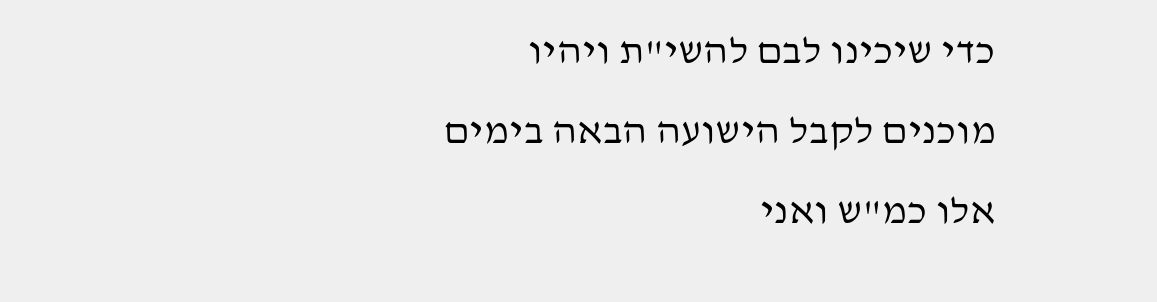כדי שיכינו לבם להשי"ת ויהיו מוכנים לקבל הישועה הבאה בימים אלו כמ"ש ואני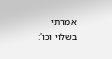אמרתי בשלוי וכו':